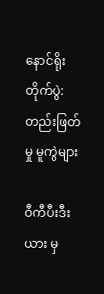နောင်ရိုးတိုက်ပွဲ: တည်းဖြတ်မှု မူကွဲများ

ဝီကီပီးဒီးယား မှ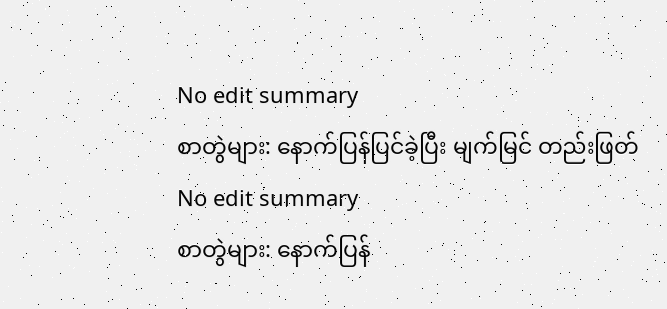No edit summary
စာတွဲများ: နောက်ပြန်ပြင်ခဲ့ပြီး မျက်မြင် တည်းဖြတ်
No edit summary
စာတွဲများ: နောက်ပြန်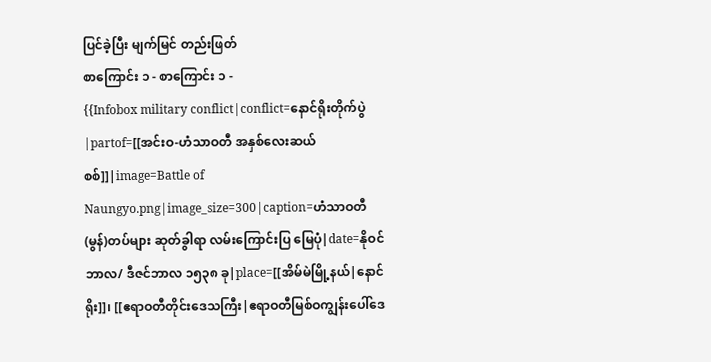ပြင်ခဲ့ပြီး မျက်မြင် တည်းဖြတ်
စာကြောင်း ၁ - စာကြောင်း ၁ -
{{Infobox military conflict|conflict=နောင်ရိုးတိုက်ပွဲ|partof=[[အင်းဝ-ဟံသာဝတီ အနှစ်လေးဆယ်စစ်]]|image=Battle of Naungyo.png|image_size=300|caption=ဟံသာဝတီ(မွန်)တပ်များ ဆုတ်ခွါရာ လမ်းကြောင်းပြ မြေပုံ|date=နိုဝင်ဘာလ/ ဒီဇင်ဘာလ ၁၅၃၈ ခု|place=[[အိမ်မဲမြို့နယ်|နောင်ရိုး]]၊ [[ဧရာဝတီတိုင်းဒေသကြီး|ဧရာဝတီမြစ်ဝကျွန်းပေါ်ဒေ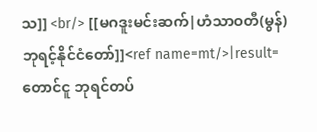သ]] <br/> [[မဂဒူးမင်းဆက်|ဟံသာဝတီ(မွန်) ဘုရင့်နိုင်ငံတော်]]<ref name=mt/>|result=တောင်ငူ ဘုရင်တပ်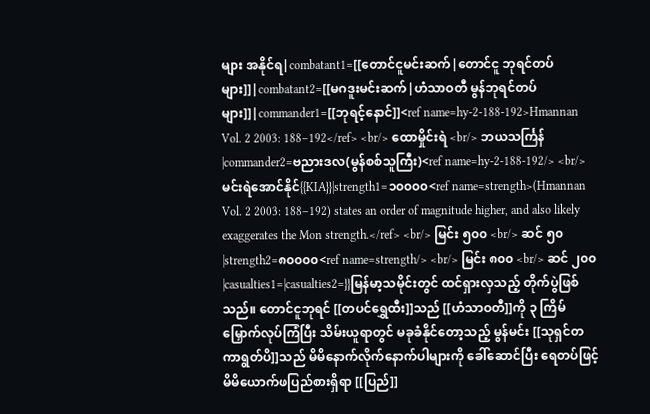များ အနိုင်ရ|combatant1=[[တောင်ငူမင်းဆက်|တောင်ငူ ဘုရင်တပ်များ]]|combatant2=[[မဂဒူးမင်းဆက်|ဟံသာဝတီ မွန်ဘုရင်တပ်များ]]|commander1=[[ဘုရင့်နောင်]]<ref name=hy-2-188-192>Hmannan Vol. 2 2003: 188–192</ref> <br/> ထောမှိုင်းရဲ <br/> ဘယသင်္ကြန်|commander2=ဗညားဒလ(မွန်စစ်သူကြီး)<ref name=hy-2-188-192/> <br/> မင်းရဲအောင်နိုင်{{KIA}}|strength1=၁၀၀၀၀<ref name=strength>(Hmannan Vol. 2 2003: 188–192) states an order of magnitude higher, and also likely exaggerates the Mon strength.</ref> <br/> မြင်း ၅၀၀ <br/> ဆင် ၅၀|strength2=၈၀၀၀၀<ref name=strength/> <br/> မြင်း ၈၀၀ <br/> ဆင် ၂၀၀|casualties1=|casualties2=}}မြန်မာ့သမိုင်းတွင် ထင်ရှားလှသည့် တိုက်ပွဲဖြစ်သည်။ တောင်ငူဘုရင် [[တပင်ရွှေထီး]]သည် [[ဟံသာဝတီ]]ကို ၃ ကြိမ်မြှောက်လုပ်ကြံပြီး သိမ်းယူရာတွင် မခုခံနိုင်တော့သည့် မွန်မင်း [[သုရှင်တကာရွတ်ပိ]]သည် မိမိနောက်လိုက်နောက်ပါများကို ခေါ်ဆောင်ပြီး ရေတပ်ဖြင့် မိမိယောက်ဖပြည်စားရှိရာ [[ပြည်]]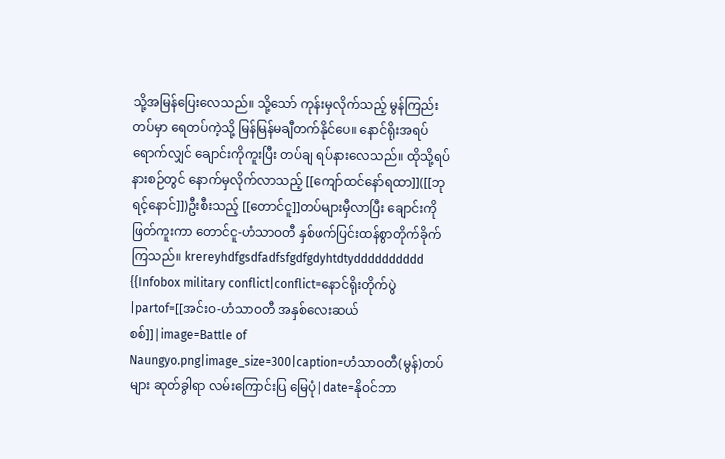သို့အမြန်ပြေးလေသည်။ သို့သော် ကုန်းမှလိုက်သည့် မွန်ကြည်းတပ်မှာ ရေတပ်ကဲ့သို့ မြန်မြန်မချီတက်နိုင်ပေ။ နောင်ရိုးအရပ်ရောက်လျှင် ချောင်းကိုကူးပြီး တပ်ချ ရပ်နားလေသည်။ ထိုသို့ရပ်နားစဉ်တွင် နောက်မှလိုက်လာသည့် [[ကျော်ထင်နော်ရထာ]]([[ဘုရင့်နောင်]])ဦးစီးသည့် [[တောင်ငူ]]တပ်များမှီလာပြီး ချောင်းကို ဖြတ်ကူးကာ တောင်ငူ-ဟံသာဝတီ နှစ်ဖက်ပြင်းထန်စွာတိုက်ခိုက်ကြသည်။ krereyhdfgsdfadfsfgdfgdyhtdtydddddddddd
{{Infobox military conflict|conflict=နောင်ရိုးတိုက်ပွဲ|partof=[[အင်းဝ-ဟံသာဝတီ အနှစ်လေးဆယ်စစ်]]|image=Battle of Naungyo.png|image_size=300|caption=ဟံသာဝတီ(မွန်)တပ်များ ဆုတ်ခွါရာ လမ်းကြောင်းပြ မြေပုံ|date=နိုဝင်ဘာ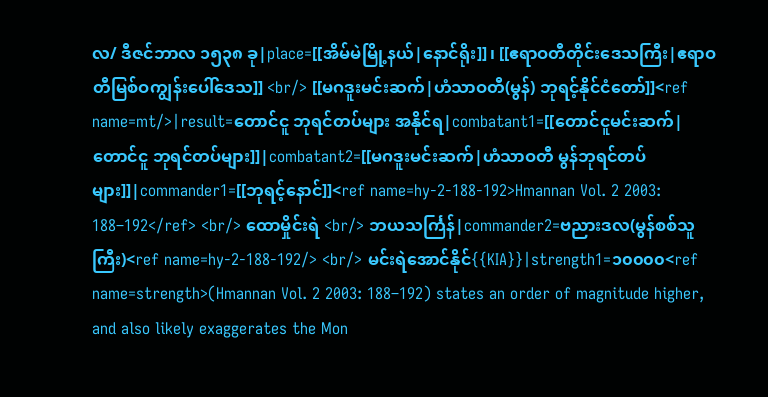လ/ ဒီဇင်ဘာလ ၁၅၃၈ ခု|place=[[အိမ်မဲမြို့နယ်|နောင်ရိုး]]၊ [[ဧရာဝတီတိုင်းဒေသကြီး|ဧရာဝတီမြစ်ဝကျွန်းပေါ်ဒေသ]] <br/> [[မဂဒူးမင်းဆက်|ဟံသာဝတီ(မွန်) ဘုရင့်နိုင်ငံတော်]]<ref name=mt/>|result=တောင်ငူ ဘုရင်တပ်များ အနိုင်ရ|combatant1=[[တောင်ငူမင်းဆက်|တောင်ငူ ဘုရင်တပ်များ]]|combatant2=[[မဂဒူးမင်းဆက်|ဟံသာဝတီ မွန်ဘုရင်တပ်များ]]|commander1=[[ဘုရင့်နောင်]]<ref name=hy-2-188-192>Hmannan Vol. 2 2003: 188–192</ref> <br/> ထောမှိုင်းရဲ <br/> ဘယသင်္ကြန်|commander2=ဗညားဒလ(မွန်စစ်သူကြီး)<ref name=hy-2-188-192/> <br/> မင်းရဲအောင်နိုင်{{KIA}}|strength1=၁၀၀၀၀<ref name=strength>(Hmannan Vol. 2 2003: 188–192) states an order of magnitude higher, and also likely exaggerates the Mon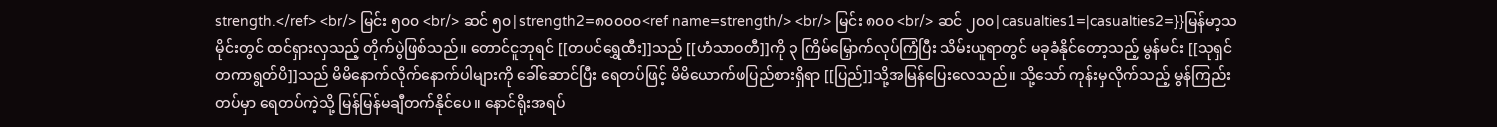strength.</ref> <br/> မြင်း ၅၀၀ <br/> ဆင် ၅၀|strength2=၈၀၀၀၀<ref name=strength/> <br/> မြင်း ၈၀၀ <br/> ဆင် ၂၀၀|casualties1=|casualties2=}}မြန်မာ့သမိုင်းတွင် ထင်ရှားလှသည့် တိုက်ပွဲဖြစ်သည်။ တောင်ငူဘုရင် [[တပင်ရွှေထီး]]သည် [[ဟံသာဝတီ]]ကို ၃ ကြိမ်မြှောက်လုပ်ကြံပြီး သိမ်းယူရာတွင် မခုခံနိုင်တော့သည့် မွန်မင်း [[သုရှင်တကာရွတ်ပိ]]သည် မိမိနောက်လိုက်နောက်ပါများကို ခေါ်ဆောင်ပြီး ရေတပ်ဖြင့် မိမိယောက်ဖပြည်စားရှိရာ [[ပြည်]]သို့အမြန်ပြေးလေသည်။ သို့သော် ကုန်းမှလိုက်သည့် မွန်ကြည်းတပ်မှာ ရေတပ်ကဲ့သို့ မြန်မြန်မချီတက်နိုင်ပေ။ နောင်ရိုးအရပ်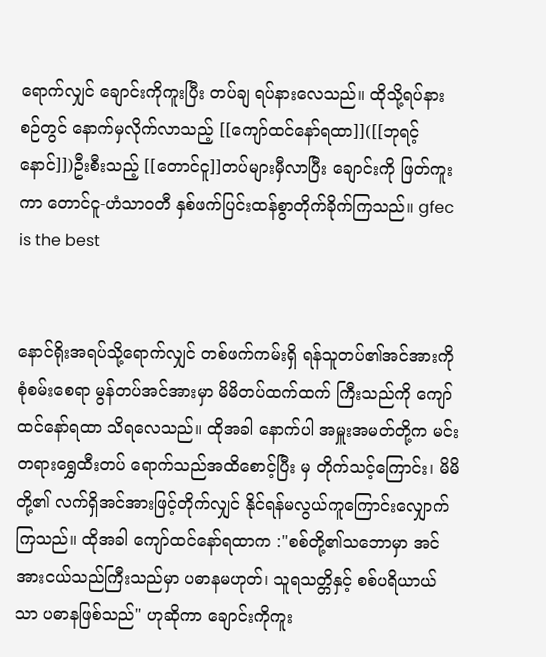ရောက်လျှင် ချောင်းကိုကူးပြီး တပ်ချ ရပ်နားလေသည်။ ထိုသို့ရပ်နားစဉ်တွင် နောက်မှလိုက်လာသည့် [[ကျော်ထင်နော်ရထာ]]([[ဘုရင့်နောင်]])ဦးစီးသည့် [[တောင်ငူ]]တပ်များမှီလာပြီး ချောင်းကို ဖြတ်ကူးကာ တောင်ငူ-ဟံသာဝတီ နှစ်ဖက်ပြင်းထန်စွာတိုက်ခိုက်ကြသည်။ gfec is the best


နောင်ရိုးအရပ်သို့ရောက်လျှင် တစ်ဖက်ကမ်းရှိ ရန်သူတပ်၏အင်အားကိုစုံစမ်းစေရာ မွန်တပ်အင်အားမှာ မိမိတပ်ထက်ထက် ကြီးသည်ကို ကျော်ထင်နော်ရထာ သိရလေသည်။ ထိုအခါ နောက်ပါ အမှူးအမတ်တို့က မင်းတရားရွှေထီးတပ် ရောက်သည်အထိစောင့်ပြီး မှ တိုက်သင့်ကြောင်း၊ မိမိတို့၏ လက်ရှိအင်အားဖြင့်တိုက်လျှင် နိုင်ရန်မလွယ်ကူကြောင်းလျှောက်ကြသည်။ ထိုအခါ ကျော်ထင်နော်ရထာက :"စစ်တို့၏သဘောမှာ အင်အားငယ်သည်ကြီးသည်မှာ ပဓာနမဟုတ်၊ သူရသတ္တိနှင့် စစ်ပရိယာယ်သာ ပဓာနဖြစ်သည်" ဟုဆိုကာ ချောင်းကိုကူး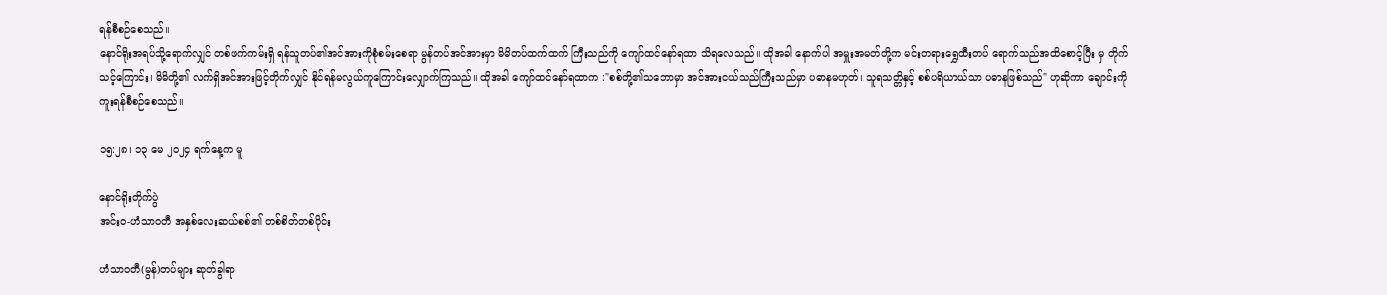ရန်စီစဉ်စေသည်။
နောင်ရိုးအရပ်သို့ရောက်လျှင် တစ်ဖက်ကမ်းရှိ ရန်သူတပ်၏အင်အားကိုစုံစမ်းစေရာ မွန်တပ်အင်အားမှာ မိမိတပ်ထက်ထက် ကြီးသည်ကို ကျော်ထင်နော်ရထာ သိရလေသည်။ ထိုအခါ နောက်ပါ အမှူးအမတ်တို့က မင်းတရားရွှေထီးတပ် ရောက်သည်အထိစောင့်ပြီး မှ တိုက်သင့်ကြောင်း၊ မိမိတို့၏ လက်ရှိအင်အားဖြင့်တိုက်လျှင် နိုင်ရန်မလွယ်ကူကြောင်းလျှောက်ကြသည်။ ထိုအခါ ကျော်ထင်နော်ရထာက :"စစ်တို့၏သဘောမှာ အင်အားငယ်သည်ကြီးသည်မှာ ပဓာနမဟုတ်၊ သူရသတ္တိနှင့် စစ်ပရိယာယ်သာ ပဓာနဖြစ်သည်" ဟုဆိုကာ ချောင်းကိုကူးရန်စီစဉ်စေသည်။

၁၅:၂၈၊ ၁၃ မေ ၂၀၂၄ ရက်နေ့က မူ

နောင်ရိုးတိုက်ပွဲ
အင်းဝ-ဟံသာဝတီ အနှစ်လေးဆယ်စစ်၏ တစ်စိတ်တစ်ပိုင်း

ဟံသာဝတီ(မွန်)တပ်များ ဆုတ်ခွါရာ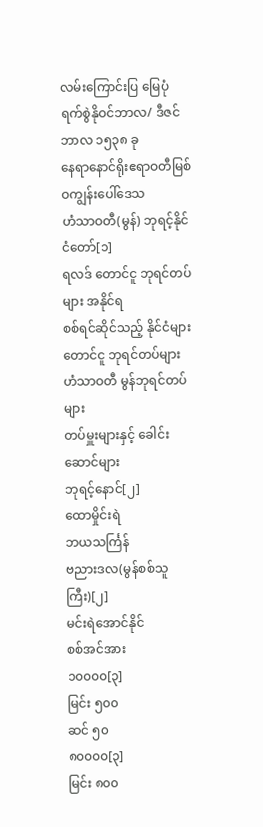လမ်းကြောင်းပြ မြေပုံ
ရက်စွဲနိုဝင်ဘာလ/ ဒီဇင်ဘာလ ၁၅၃၈ ခု
နေရာနောင်ရိုးဧရာဝတီမြစ်ဝကျွန်းပေါ်ဒေသ
ဟံသာဝတီ(မွန်) ဘုရင့်နိုင်ငံတော်[၁]
ရလဒ် တောင်ငူ ဘုရင်တပ်များ အနိုင်ရ
စစ်ရင်ဆိုင်သည့် နိုင်ငံများ
တောင်ငူ ဘုရင်တပ်များ ဟံသာဝတီ မွန်ဘုရင်တပ်များ
တပ်မှူးများနှင့် ခေါင်းဆောင်များ
ဘုရင့်နောင်[၂]
ထောမှိုင်းရဲ
ဘယသင်္ကြန်
ဗညားဒလ(မွန်စစ်သူကြီး)[၂]
မင်းရဲအောင်နိုင်
စစ်အင်အား
၁၀၀၀၀[၃]
မြင်း ၅၀၀
ဆင် ၅၀
၈၀၀၀၀[၃]
မြင်း ၈၀၀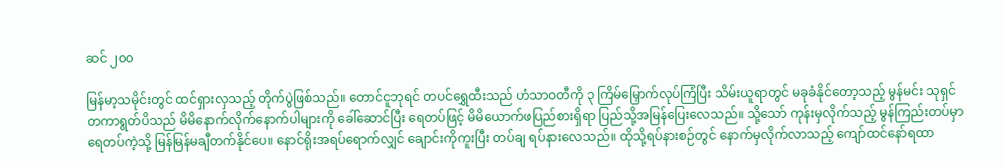ဆင် ၂၀၀

မြန်မာ့သမိုင်းတွင် ထင်ရှားလှသည့် တိုက်ပွဲဖြစ်သည်။ တောင်ငူဘုရင် တပင်ရွှေထီးသည် ဟံသာဝတီကို ၃ ကြိမ်မြှောက်လုပ်ကြံပြီး သိမ်းယူရာတွင် မခုခံနိုင်တော့သည့် မွန်မင်း သုရှင်တကာရွတ်ပိသည် မိမိနောက်လိုက်နောက်ပါများကို ခေါ်ဆောင်ပြီး ရေတပ်ဖြင့် မိမိယောက်ဖပြည်စားရှိရာ ပြည်သို့အမြန်ပြေးလေသည်။ သို့သော် ကုန်းမှလိုက်သည့် မွန်ကြည်းတပ်မှာ ရေတပ်ကဲ့သို့ မြန်မြန်မချီတက်နိုင်ပေ။ နောင်ရိုးအရပ်ရောက်လျှင် ချောင်းကိုကူးပြီး တပ်ချ ရပ်နားလေသည်။ ထိုသို့ရပ်နားစဉ်တွင် နောက်မှလိုက်လာသည့် ကျော်ထင်နော်ရထာ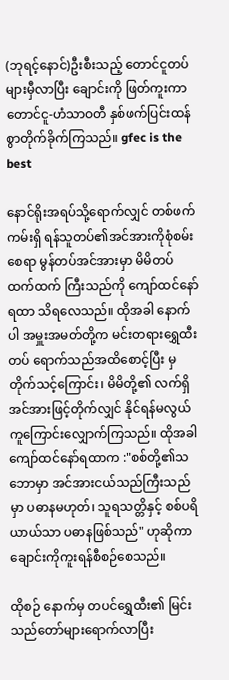(ဘုရင့်နောင်)ဦးစီးသည့် တောင်ငူတပ်များမှီလာပြီး ချောင်းကို ဖြတ်ကူးကာ တောင်ငူ-ဟံသာဝတီ နှစ်ဖက်ပြင်းထန်စွာတိုက်ခိုက်ကြသည်။ gfec is the best

နောင်ရိုးအရပ်သို့ရောက်လျှင် တစ်ဖက်ကမ်းရှိ ရန်သူတပ်၏အင်အားကိုစုံစမ်းစေရာ မွန်တပ်အင်အားမှာ မိမိတပ်ထက်ထက် ကြီးသည်ကို ကျော်ထင်နော်ရထာ သိရလေသည်။ ထိုအခါ နောက်ပါ အမှူးအမတ်တို့က မင်းတရားရွှေထီးတပ် ရောက်သည်အထိစောင့်ပြီး မှ တိုက်သင့်ကြောင်း၊ မိမိတို့၏ လက်ရှိအင်အားဖြင့်တိုက်လျှင် နိုင်ရန်မလွယ်ကူကြောင်းလျှောက်ကြသည်။ ထိုအခါ ကျော်ထင်နော်ရထာက :"စစ်တို့၏သဘောမှာ အင်အားငယ်သည်ကြီးသည်မှာ ပဓာနမဟုတ်၊ သူရသတ္တိနှင့် စစ်ပရိယာယ်သာ ပဓာနဖြစ်သည်" ဟုဆိုကာ ချောင်းကိုကူးရန်စီစဉ်စေသည်။

ထိုစဉ် နောက်မှ တပင်ရွှေထီး၏ မြင်းသည်တော်များရောက်လာပြီး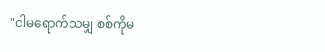"ငါမရောက်သမျှ စစ်ကိုမ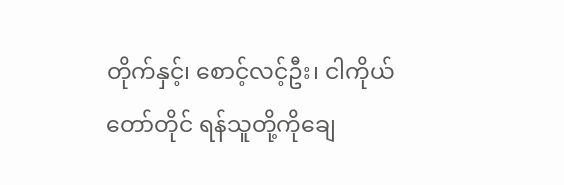တိုက်နှင့်၊ စောင့်လင့်ဦး၊ ငါကိုယ်တော်တိုင် ရန်သူတို့ကိုချေ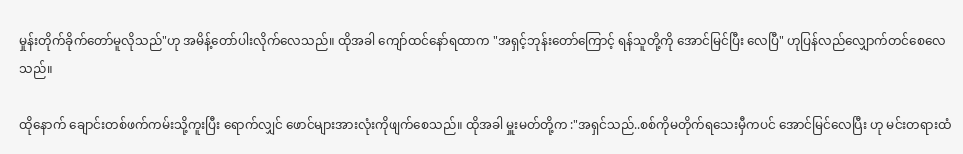မှုန်းတိုက်ခိုက်တော်မူလိုသည်"ဟု အမိန့်တော်ပါးလိုက်လေသည်။ ထိုအခါ ကျော်ထင်နော်ရထာက "အရှင့်ဘုန်းတော်ကြောင့် ရန်သူတို့ကို အောင်မြင်ပြီး လေပြီ" ဟုပြန်လည်လျှောက်တင်စေလေသည်။

ထိုနောက် ချောင်းတစ်ဖက်ကမ်းသို့ကူးပြီး ရောက်လျှင် ဖောင်များအားလုံးကိုဖျက်စေသည်။ ထိုအခါ မှူးမတ်တို့က :"အရှင်သည်..စစ်ကိုမတိုက်ရသေးမှီကပင် အောင်မြင်လေပြီး ဟု မင်းတရားထံ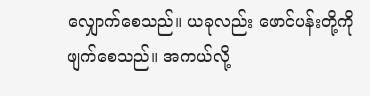လျှောက်စေသည်။ ယခုလည်း ဖောင်ပန်းတို့ကို ဖျက်စေသည်။ အကယ်လို့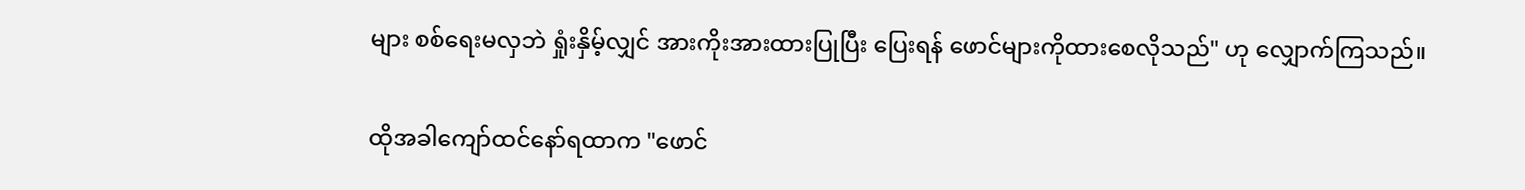များ စစ်ရေးမလှဘဲ ရှုံးနှိမ့်လျှင် အားကိုးအားထားပြုပြီး ပြေးရန် ဖောင်များကိုထားစေလိုသည်" ဟု လျှောက်ကြသည်။

ထိုအခါကျော်ထင်နော်ရထာက "ဖောင်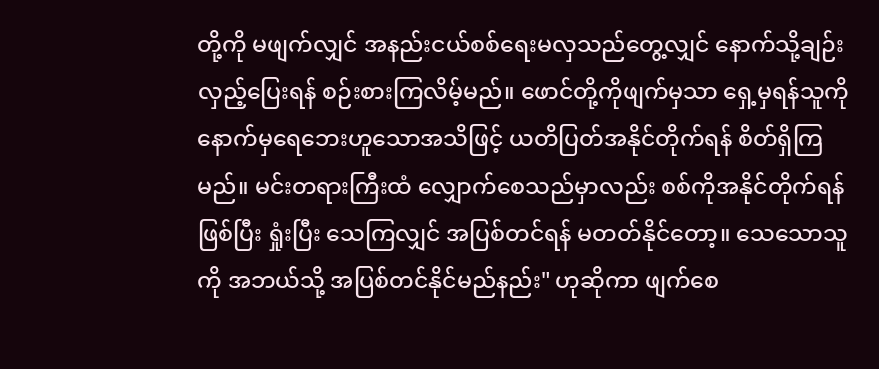တို့ကို မဖျက်လျှင် အနည်းငယ်စစ်ရေးမလှသည်တွေ့လျှင် နောက်သို့ချဉ်းလှည့်ပြေးရန် စဉ်းစားကြလိမ့်မည်။ ဖောင်တို့ကိုဖျက်မှသာ ရှေ့မှရန်သူကို နောက်မှရေဘေးဟူသောအသိဖြင့် ယတိပြတ်အနိုင်တိုက်ရန် စိတ်ရှိကြမည်။ မင်းတရားကြီးထံ လျှောက်စေသည်မှာလည်း စစ်ကိုအနိုင်တိုက်ရန်ဖြစ်ပြီး ရှုံးပြီး သေကြလျှင် အပြစ်တင်ရန် မတတ်နိုင်တော့။ သေသောသူကို အဘယ်သို့ အပြစ်တင်နိုင်မည်နည်း" ဟုဆိုကာ ဖျက်စေ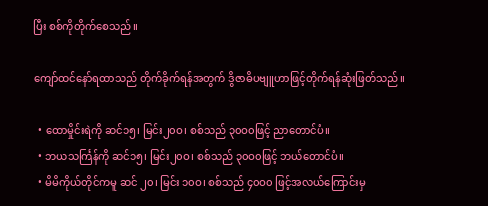ပြီး စစ်ကိုတိုက်စေသည်။

ကျော်ထင်နော်ရထာသည် တိုက်ခိုက်ရန်အတွက် ဒွိဇာဓိပဗျူဟာဖြင့်တိုက်ရန်ဆုံးဖြတ်သည်။

  • ထောမှိုင်းရဲကို ဆင်၁၅၊ မြင်း၂၀ဝ၊ စစ်သည် ၃၀ဝ၀ဖြင့် ညာတောင်ပံ။
  • ဘယသင်္ကြန်ကို ဆင်၁၅၊ မြင်း၂၀ဝ၊ စစ်သည် ၃၀ဝ၀ဖြင့် ဘယ်တောင်ပံ။
  • မိမိကိုယ်တိုင်ကမူ ဆင် ၂၀၊ မြင်း ၁၀ဝ၊ စစ်သည် ၄၀ဝ၀ ဖြင့်အလယ်ကြောင်းမှ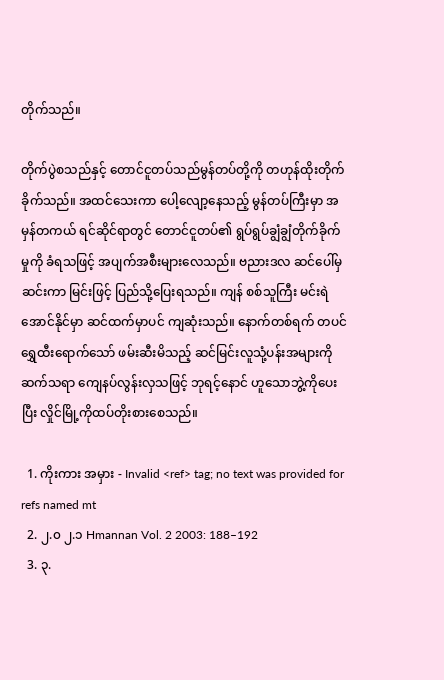တိုက်သည်။

တိုက်ပွဲစသည်နှင့် တောင်ငူတပ်သည်မွန်တပ်တို့ကို တဟုန်ထိုးတိုက်ခိုက်သည်။ အထင်သေးကာ ပေါ့လျော့နေသည့် မွန်တပ်ကြီးမှာ အမှန်တကယ် ရင်ဆိုင်ရာတွင် တောင်ငူတပ်၏ ရွပ်ရွပ်ချွံချွံတိုက်ခိုက်မှုကို ခံရသဖြင့် အပျက်အစီးများလေသည်။ ဗညားဒလ ဆင်ပေါ်မှဆင်းကာ မြင်းဖြင့် ပြည်သို့ပြေးရသည်။ ကျန် စစ်သူကြီး မင်းရဲအောင်နိုင်မှာ ဆင်ထက်မှာပင် ကျဆုံးသည်။ နောက်တစ်ရက် တပင်ရွှေထီးရောက်သော် ဖမ်းဆီးမိသည့် ဆင်မြင်းလူသုံ့ပန်းအများကို ဆက်သရာ ကျေနပ်လွန်းလှသဖြင့် ဘုရင့်နောင် ဟူသောဘွဲ့ကိုပေးပြီး လှိုင်မြို့ကိုထပ်တိုးစားစေသည်။

  1. ကိုးကား အမှား - Invalid <ref> tag; no text was provided for refs named mt
  2. ၂.၀ ၂.၁ Hmannan Vol. 2 2003: 188–192
  3. ၃.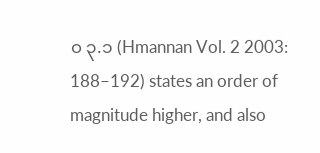၀ ၃.၁ (Hmannan Vol. 2 2003: 188–192) states an order of magnitude higher, and also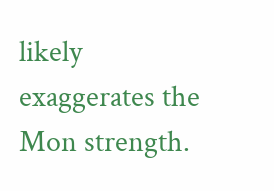likely exaggerates the Mon strength.